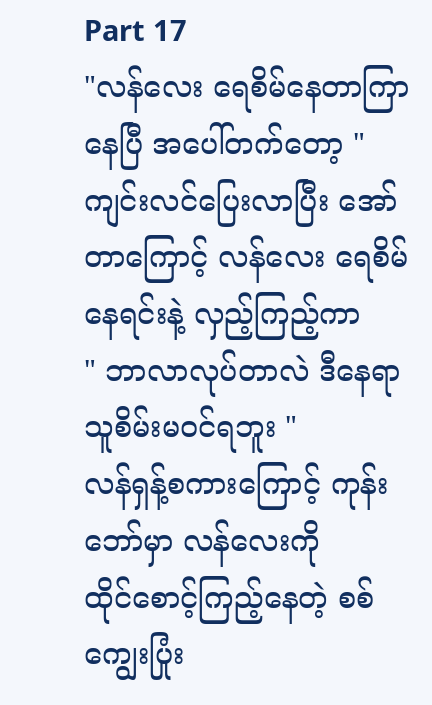Part 17
"လန်လေး ရေစိမ်နေတာကြာနေပြီ အပေါ်တက်တော့ "
ကျင်းလင်ပြေးလာပြီး အော်တာကြောင့် လန်လေး ရေစိမ်နေရင်းနဲ့ လှည့်ကြည့်ကာ
" ဘာလာလုပ်တာလဲ ဒီနေရာသူစိမ်းမဝင်ရဘူး "
လန်ရှန့်စကားကြောင့် ကုန်းဘော်မှာ လန်လေးကို
ထိုင်စောင့်ကြည့်နေတဲ့ စစ်ကျွေးပြုံး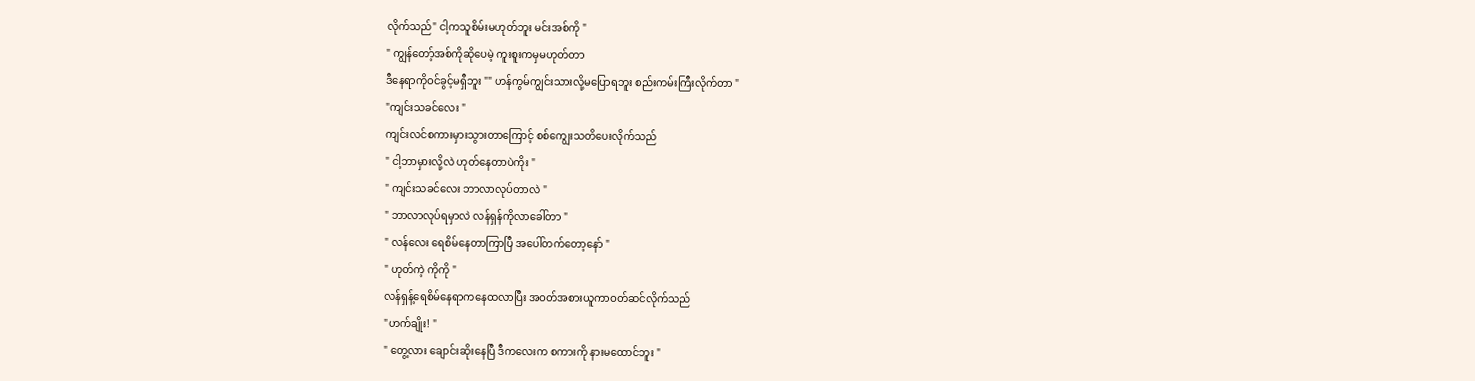လိုက်သည်" ငါ့ကသူစိမ်းမဟုတ်ဘူး မင်းအစ်ကို "
" ကျွန်တော့်အစ်ကိုဆိုပေမဲ့ ကူးစူးကမှမဟုတ်တာ
ဒီနေရာကိုဝင်ခွင့်မရှီဘူး "" ဟန်ကွမ်ကျွင်းသားလို့မပြောရဘူး စည်းကမ်းကြီးလိုက်တာ "
"ကျင်းသခင်လေး "
ကျင်းလင်စကားမှားသွားတာကြောင့် စစ်ကျွေးသတိပေးလိုက်သည်
" ငါ့ဘာမှားလို့လဲ ဟုတ်နေတာပဲကိုး "
" ကျင်းသခင်လေး ဘာလာလုပ်တာလဲ "
" ဘာလာလုပ်ရမှာလဲ လန်ရှန်ကိုလာခေါ်တာ "
" လန်လေး ရေစိမ်နေတာကြာပြီ အပေါ်တက်တော့နော် "
" ဟုတ်ကဲ့ ကိုကို "
လန်ရှန့်ရေစိမ်နေရာကနေထလာပြီး အဝတ်အစားယူကာဝတ်ဆင်လိုက်သည်
"ဟက်ချိုး! "
" တွေ့လား ချောင်းဆိုးနေပြီ ဒီကလေးက စကားကို နားမထောင်ဘူး "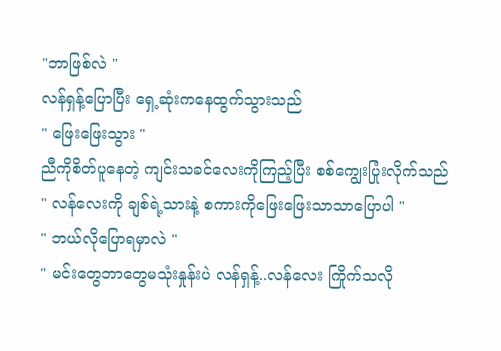"ဘာဖြစ်လဲ "
လန်ရှန့်ပြောပြီး ရှေ့ဆုံးကနေထွက်သွားသည်
" ဖြေးဖြေးသွား "
ညီကိုစိတ်ပူနေတဲ့ ကျင်းသခင်လေးကိုကြည့်ပြီး စစ်ကျွေးပြုံးလိုက်သည်
" လန်လေးကို ချစ်ရဲ့သားနဲ့ စကားကိုဖြေးဖြေးသာသာပြောပါ "
" ဘယ်လိုပြောရမှာလဲ "
" မင်းတွေဘာတွေမသုံးနှုန်းပဲ လန်ရှန့်..လန်လေး ကြိုက်သလို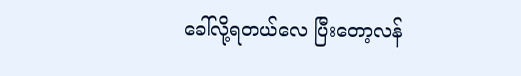ခေါ်လို့ရတယ်လေ ပြီးတော့လန်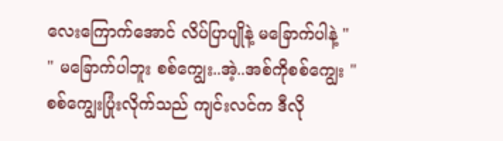လေးကြောက်အောင် လိပ်ပြာပျိုနဲ့ မခြောက်ပါနဲ့ "
" မခြောက်ပါဘူး စစ်ကျွေး..အဲ့..အစ်ကိုစစ်ကျွေး "
စစ်ကျွေးပြုံးလိုက်သည် ကျင်းလင်က ဒီလို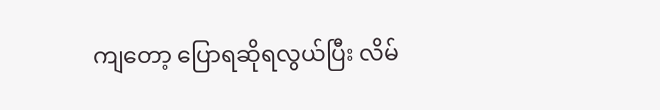ကျတော့ ပြောရဆိုရလွယ်ပြီး လိမ်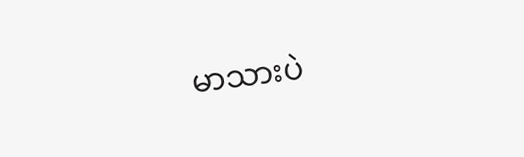မာသားပဲ